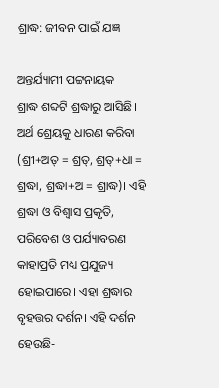ଶ୍ରାଦ୍ଧ: ଜୀବନ ପାଇଁ ଯଜ୍ଞ

ଅନ୍ତର୍ଯ୍ୟାମୀ ପଟ୍ଟନାୟକ
ଶ୍ରାଦ୍ଧ ଶବ୍ଦଟି ଶ୍ରଦ୍ଧାରୁ ଆସିଛି। ଅର୍ଥ ଶ୍ରେୟକୁ ଧାରଣ କରିବା (ଶ୍ରୀ+ଅତ୍‌ = ଶ୍ରତ୍‌, ଶ୍ରତ୍‌+ଧା = ଶ୍ରଦ୍ଧା, ଶ୍ରଦ୍ଧା+ଅ = ଶ୍ରାଦ୍ଧ)। ଏହି ଶ୍ରଦ୍ଧା ଓ ବିଶ୍ୱାସ ପ୍ରକୃତି, ପରିବେଶ ଓ ପର୍ଯ୍ୟାବରଣ କାହାପ୍ରତି ମଧ୍ୟ ପ୍ରଯୁଜ୍ୟ ହୋଇପାରେ। ଏହା ଶ୍ରଦ୍ଧାର ବୃହତ୍ତର ଦର୍ଶନ। ଏହି ଦର୍ଶନ ହେଉଛି-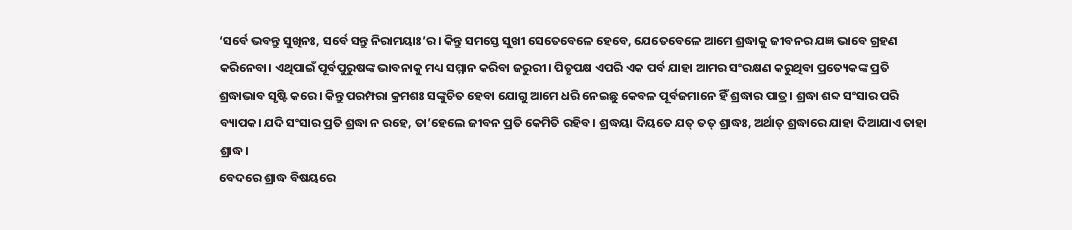‘ସର୍ବେ ଭବନ୍ତୁ ସୁଖିନଃ, ସର୍ବେ ସନ୍ତୁ ନିରାମୟାଃ’ର। କିନ୍ତୁ ସମସ୍ତେ ସୁଖୀ ସେତେବେଳେ ହେବେ, ଯେତେବେଳେ ଆମେ ଶ୍ରଦ୍ଧାକୁ ଜୀବନର ଯଜ୍ଞ ଭାବେ ଗ୍ରହଣ କରିନେବା। ଏଥିପାଇଁ ପୂର୍ବପୁରୁଷଙ୍କ ଭାବନାକୁ ମଧ୍ୟ ସମ୍ମାନ କରିବା ଜରୁରୀ। ପିତୃପକ୍ଷ ଏପରି ଏକ ପର୍ବ ଯାହା ଆମର ସଂରକ୍ଷଣ କରୁଥିବା ପ୍ରତ୍ୟେକଙ୍କ ପ୍ରତି ଶ୍ରଦ୍ଧାଭାବ ସୃଷ୍ଟି କରେ। କିନ୍ତୁ ପରମ୍ପରା କ୍ରମଶଃ ସଙ୍କୁଚିତ ହେବା ଯୋଗୁ ଆମେ ଧରି ନେଇଛୁ କେବଳ ପୂର୍ବଜମାନେ ହିଁ ଶ୍ରଦ୍ଧାର ପାତ୍ର। ଶ୍ରଦ୍ଧା ଶବ୍ଦ ସଂସାର ପରି ବ୍ୟାପକ। ଯଦି ସଂସାର ପ୍ରତି ଶ୍ରଦ୍ଧା ନ ରହେ, ତା’ହେଲେ ଜୀବନ ପ୍ରତି କେମିତି ରହିବ। ଶ୍ରଦ୍ଧୟା ଦିୟତେ ଯତ୍‌ ତତ୍‌ ଶ୍ରାଦ୍ଧଃ, ଅର୍ଥାତ୍‌ ଶ୍ରଦ୍ଧାରେ ଯାହା ଦିଆଯାଏ ତାହା ଶ୍ରାଦ୍ଧ।
ବେଦରେ ଶ୍ରାଦ୍ଧ ବିଷୟରେ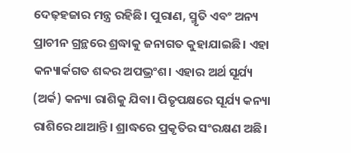ଦେଢ଼ହଜାର ମନ୍ତ୍ର ରହିଛି। ପୁରାଣ, ସ୍ମୃତି ଏବଂ ଅନ୍ୟ ପ୍ରାଚୀନ ଗ୍ରନ୍ଥରେ ଶ୍ରଦ୍ଧାକୁ ଜନାଗତ କୁହାଯାଇଛି। ଏହା କନ୍ୟାର୍କଗତ ଶବ୍ଦର ଅପଭ୍ରଂଶ। ଏହାର ଅର୍ଥ ସୂର୍ଯ୍ୟ (ଅର୍କ) କନ୍ୟା ରାଶିକୁ ଯିବା। ପିତୃପକ୍ଷରେ ସୂର୍ଯ୍ୟ କନ୍ୟା ରାଶିରେ ଥାଆନ୍ତି। ଶ୍ରାଦ୍ଧରେ ପ୍ରକୃତିର ସଂରକ୍ଷଣ ଅଛି।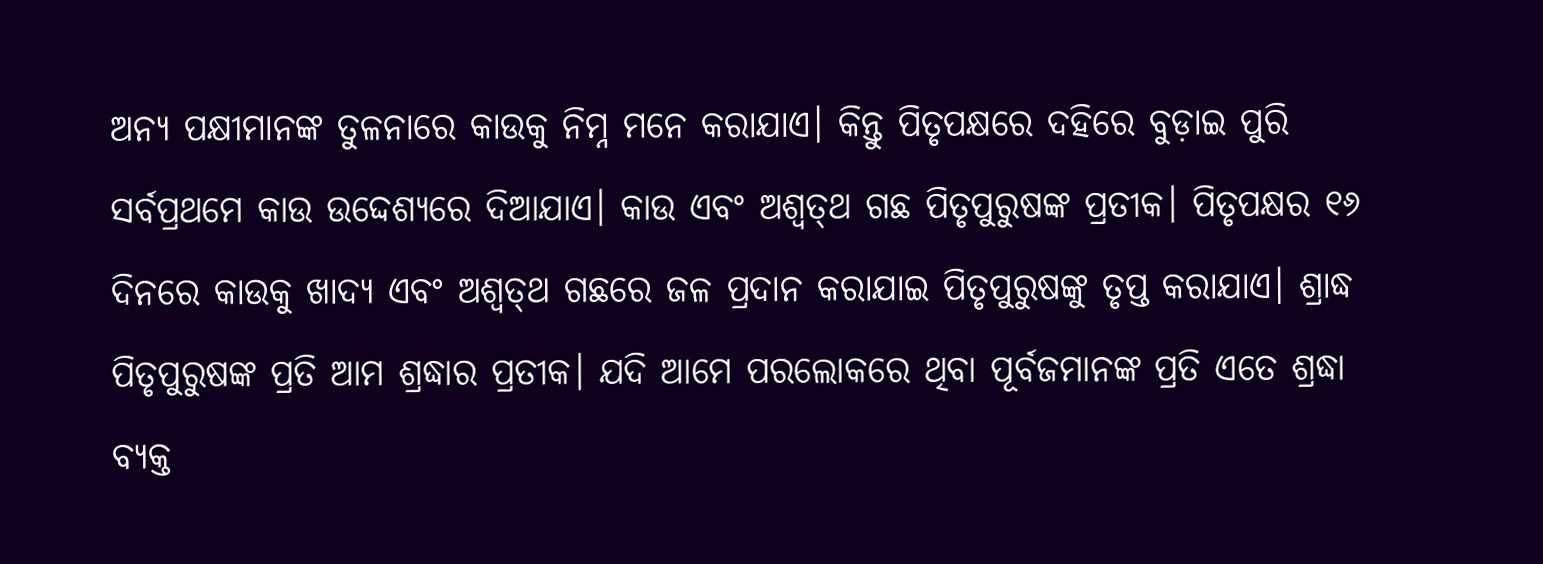ଅନ୍ୟ ପକ୍ଷୀମାନଙ୍କ ତୁଳନାରେ କାଉକୁ ନିମ୍ନ ମନେ କରାଯାଏ। କିନ୍ତୁ ପିତୃପକ୍ଷରେ ଦହିରେ ବୁଡ଼ାଇ ପୁରି ସର୍ବପ୍ରଥମେ କାଉ ଉଦ୍ଦେଶ୍ୟରେ ଦିଆଯାଏ। କାଉ ଏବଂ ଅଶ୍ୱତ୍‌ଥ ଗଛ ପିତୃପୁରୁଷଙ୍କ ପ୍ରତୀକ। ପିତୃପକ୍ଷର ୧୬ ଦିନରେ କାଉକୁ ଖାଦ୍ୟ ଏବଂ ଅଶ୍ୱତ୍‌ଥ ଗଛରେ ଜଳ ପ୍ରଦାନ କରାଯାଇ ପିତୃପୁରୁଷଙ୍କୁ ତୃପ୍ତ କରାଯାଏ। ଶ୍ରାଦ୍ଧ ପିତୃପୁରୁଷଙ୍କ ପ୍ରତି ଆମ ଶ୍ରଦ୍ଧାର ପ୍ରତୀକ। ଯଦି ଆମେ ପରଲୋକରେ ଥିବା ପୂର୍ବଜମାନଙ୍କ ପ୍ରତି ଏତେ ଶ୍ରଦ୍ଧା ବ୍ୟକ୍ତ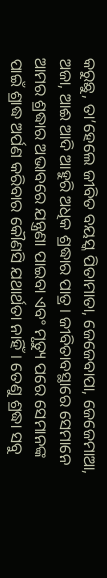କରୁଛୁ, ତା’ହେଲେ ଜୀବିତ ବୟସ୍କ ପିତାମାତା, ଜେଜେବାପା, ଜେଜେମାଆ, ଅଜା, ଆଈ ଆଦି ଆହୁରି ଅଧିକ ଶ୍ରଦ୍ଧାର ପାତ୍ର। ଜୀବିତାବସ୍ଥାରେ ସେମାନେ ଆମର ଶ୍ରଦ୍ଧାର ଅଭାବରେ ଯନ୍ତ୍ରଣା ପାଇବା ଏବଂ ମୃତ୍ୟୁ ପରେ ସେମାନଙ୍କ ପାଇଁ ଶ୍ରାଦ୍ଧ ଅର୍ପଣ କରିବାର କୌଣସି ଯଥାର୍ଥତା ନାହିଁ। ତେଣୁ ଶ୍ରଦ୍ଧା ସବୁ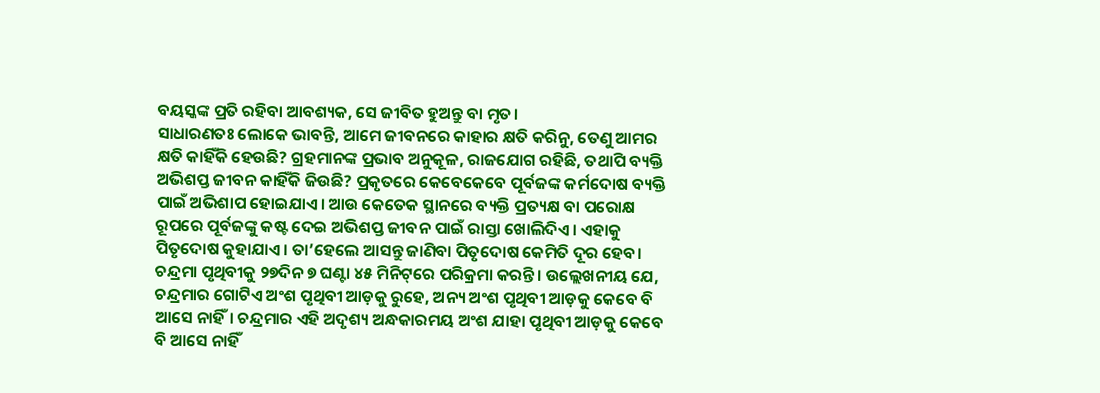ବୟସ୍କଙ୍କ ପ୍ରତି ରହିବା ଆବଶ୍ୟକ, ସେ ଜୀବିତ ହୁଅନ୍ତୁ ବା ମୃତ।
ସାଧାରଣତଃ ଲୋକେ ଭାବନ୍ତି, ଆମେ ଜୀବନରେ କାହାର କ୍ଷତି କରିନୁ, ତେଣୁ ଆମର କ୍ଷତି କାହିଁକି ହେଉଛି? ଗ୍ରହମାନଙ୍କ ପ୍ରଭାବ ଅନୁକୂଳ, ରାଜଯୋଗ ରହିଛି, ତଥାପି ବ୍ୟକ୍ତି ଅଭିଶପ୍ତ ଜୀବନ କାହିଁକି ଜିଉଛି? ପ୍ରକୃତରେ କେବେକେବେ ପୂର୍ବଜଙ୍କ କର୍ମଦୋଷ ବ୍ୟକ୍ତି ପାଇଁ ଅଭିଶାପ ହୋଇଯାଏ। ଆଉ କେତେକ ସ୍ଥାନରେ ବ୍ୟକ୍ତି ପ୍ରତ୍ୟକ୍ଷ ବା ପରୋକ୍ଷ ରୂପରେ ପୂର୍ବଜଙ୍କୁ କଷ୍ଟ ଦେଇ ଅଭିଶପ୍ତ ଜୀବନ ପାଇଁ ରାସ୍ତା ଖୋଲିଦିଏ। ଏହାକୁ ପିତୃଦୋଷ କୁହାଯାଏ। ତା’ହେଲେ ଆସନ୍ତୁ ଜାଣିବା ପିତୃଦୋଷ କେମିତି ଦୂର ହେବ। ଚନ୍ଦ୍ରମା ପୃଥିବୀକୁ ୨୭ଦିନ ୭ ଘଣ୍ଟା ୪୫ ମିନିଟ୍‌ରେ ପରିକ୍ରମା କରନ୍ତି। ଉଲ୍ଲେଖନୀୟ ଯେ, ଚନ୍ଦ୍ରମାର ଗୋଟିଏ ଅଂଶ ପୃଥିବୀ ଆଡ଼କୁ ରୁହେ, ଅନ୍ୟ ଅଂଶ ପୃଥିବୀ ଆଡ଼କୁ କେବେ ବି ଆସେ ନାହିଁ। ଚନ୍ଦ୍ରମାର ଏହି ଅଦୃଶ୍ୟ ଅନ୍ଧକାରମୟ ଅଂଶ ଯାହା ପୃଥିବୀ ଆଡ଼କୁ କେବେ ବି ଆସେ ନାହିଁ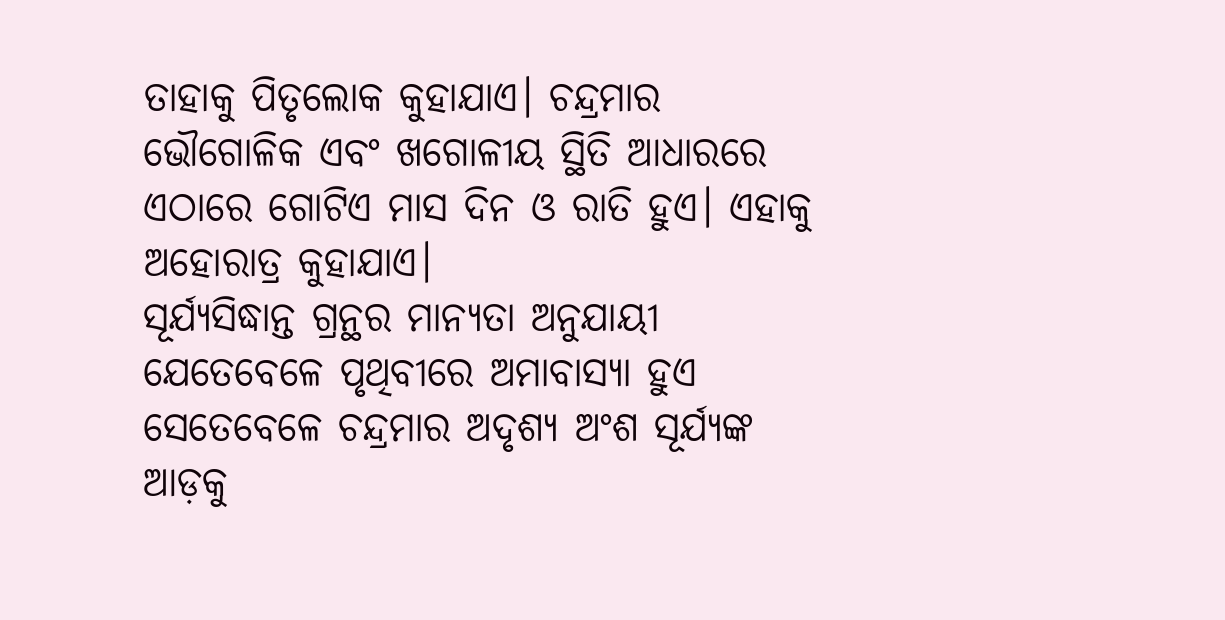ତାହାକୁ ପିତୃଲୋକ କୁହାଯାଏ। ଚନ୍ଦ୍ରମାର ଭୌଗୋଳିକ ଏବଂ ଖଗୋଳୀୟ ସ୍ଥିତି ଆଧାରରେ ଏଠାରେ ଗୋଟିଏ ମାସ ଦିନ ଓ ରାତି ହୁଏ। ଏହାକୁ ଅହୋରାତ୍ର କୁହାଯାଏ।
ସୂର୍ଯ୍ୟସିଦ୍ଧାନ୍ତ ଗ୍ରନ୍ଥର ମାନ୍ୟତା ଅନୁଯାୟୀ ଯେତେବେଳେ ପୃଥିବୀରେ ଅମାବାସ୍ୟା ହୁଏ ସେତେବେଳେ ଚନ୍ଦ୍ରମାର ଅଦୃଶ୍ୟ ଅଂଶ ସୂର୍ଯ୍ୟଙ୍କ ଆଡ଼କୁ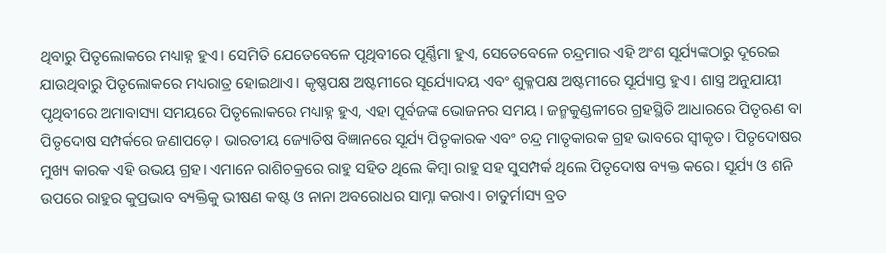ଥିବାରୁ ପିତୃଲୋକରେ ମଧ୍ୟାହ୍ନ ହୁଏ। ସେମିତି ଯେତେବେଳେ ପୃଥିବୀରେ ପୂର୍ଣ୍ଣିମା ହୁଏ, ସେତେବେଳେ ଚନ୍ଦ୍ରମାର ଏହି ଅଂଶ ସୂର୍ଯ୍ୟଙ୍କଠାରୁ ଦୂରେଇ ଯାଉଥିବାରୁ ପିତୃଲୋକରେ ମଧ୍ୟରାତ୍ର ହୋଇଥାଏ। କୃଷ୍ଣପକ୍ଷ ଅଷ୍ଟମୀରେ ସୂର୍ଯ୍ୟୋଦୟ ଏବଂ ଶୁକ୍ଳପକ୍ଷ ଅଷ୍ଟମୀରେ ସୂର୍ଯ୍ୟାସ୍ତ ହୁଏ। ଶାସ୍ତ୍ର ଅନୁଯାୟୀ ପୃଥିବୀରେ ଅମାବାସ୍ୟା ସମୟରେ ପିତୃଲୋକରେ ମଧ୍ୟାହ୍ନ ହୁଏ, ଏହା ପୂର୍ବଜଙ୍କ ଭୋଜନର ସମୟ। ଜନ୍ମକୁଣ୍ଡଳୀରେ ଗ୍ରହସ୍ଥିତି ଆଧାରରେ ପିତୃଋଣ ବା ପିତୃଦୋଷ ସମ୍ପର୍କରେ ଜଣାପଡ଼େ। ଭାରତୀୟ ଜ୍ୟୋତିଷ ବିଜ୍ଞାନରେ ସୂର୍ଯ୍ୟ ପିତୃକାରକ ଏବଂ ଚନ୍ଦ୍ର ମାତୃକାରକ ଗ୍ରହ ଭାବରେ ସ୍ବୀକୃତ। ପିତୃଦୋଷର ମୁଖ୍ୟ କାରକ ଏହି ଉଭୟ ଗ୍ରହ। ଏମାନେ ରାଶିଚକ୍ରରେ ରାହୁ ସହିତ ଥିଲେ କିମ୍ବା ରାହୁ ସହ ସୁସମ୍ପର୍କ ଥିଲେ ପିତୃଦୋଷ ବ୍ୟକ୍ତ କରେ। ସୂର୍ଯ୍ୟ ଓ ଶନି ଉପରେ ରାହୁର କୁପ୍ରଭାବ ବ୍ୟକ୍ତିକୁ ଭୀଷଣ କଷ୍ଟ ଓ ନାନା ଅବରୋଧର ସାମ୍ନା କରାଏ। ଚାତୁର୍ମାସ୍ୟ ବ୍ରତ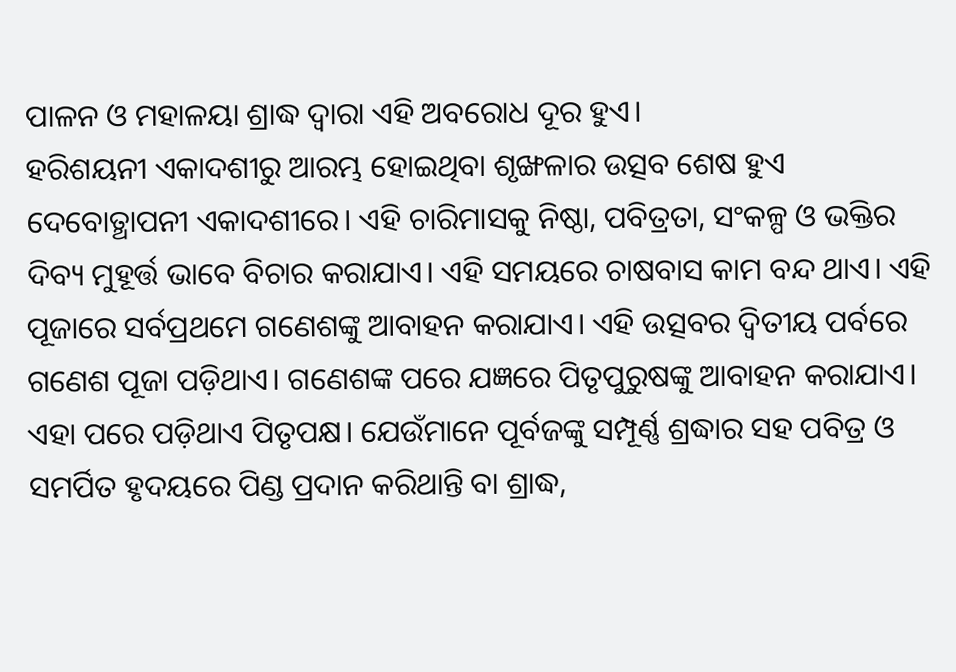ପାଳନ ଓ ମହାଳୟା ଶ୍ରାଦ୍ଧ ଦ୍ୱାରା ଏହି ଅବରୋଧ ଦୂର ହୁଏ।
ହରିଶୟନୀ ଏକାଦଶୀରୁ ଆରମ୍ଭ ହୋଇଥିବା ଶୃଙ୍ଖଳାର ଉତ୍ସବ ଶେଷ ହୁଏ ଦେବୋତ୍ଥାପନୀ ଏକାଦଶୀରେ। ଏହି ଚାରିମାସକୁ ନିଷ୍ଠା, ପବିତ୍ରତା, ସଂକଳ୍ପ ଓ ଭକ୍ତିର ଦିବ୍ୟ ମୁହୂର୍ତ୍ତ ଭାବେ ବିଚାର କରାଯାଏ। ଏହି ସମୟରେ ଚାଷବାସ କାମ ବନ୍ଦ ଥାଏ। ଏହି ପୂଜାରେ ସର୍ବପ୍ରଥମେ ଗଣେଶଙ୍କୁ ଆବାହନ କରାଯାଏ। ଏହି ଉତ୍ସବର ଦ୍ୱିତୀୟ ପର୍ବରେ ଗଣେଶ ପୂଜା ପଡ଼ିଥାଏ। ଗଣେଶଙ୍କ ପରେ ଯଜ୍ଞରେ ପିତୃପୁରୁଷଙ୍କୁ ଆବାହନ କରାଯାଏ। ଏହା ପରେ ପଡ଼ିଥାଏ ପିତୃପକ୍ଷ। ଯେଉଁମାନେ ପୂର୍ବଜଙ୍କୁ ସମ୍ପୂର୍ଣ୍ଣ ଶ୍ରଦ୍ଧାର ସହ ପବିତ୍ର ଓ ସମର୍ପିତ ହୃଦୟରେ ପିଣ୍ଡ ପ୍ରଦାନ କରିଥାନ୍ତି ବା ଶ୍ରାଦ୍ଧ,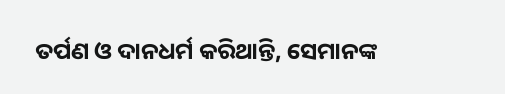ତର୍ପଣ ଓ ଦାନଧର୍ମ କରିଥାନ୍ତି, ସେମାନଙ୍କ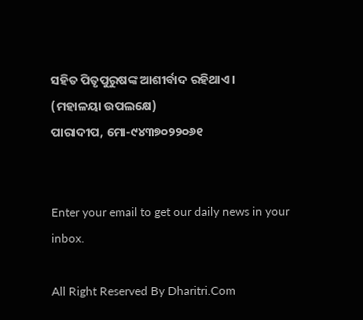ସହିତ ପିତୃପୁରୁଷଙ୍କ ଆଶୀର୍ବାଦ ରହିଥାଏ।
(ମହାଳୟା ଉପଲକ୍ଷେ)
ପାରାଦୀପ, ମୋ-୯୪୩୭୦୨୨୦୬୧


Enter your email to get our daily news in your inbox.

All Right Reserved By Dharitri.Com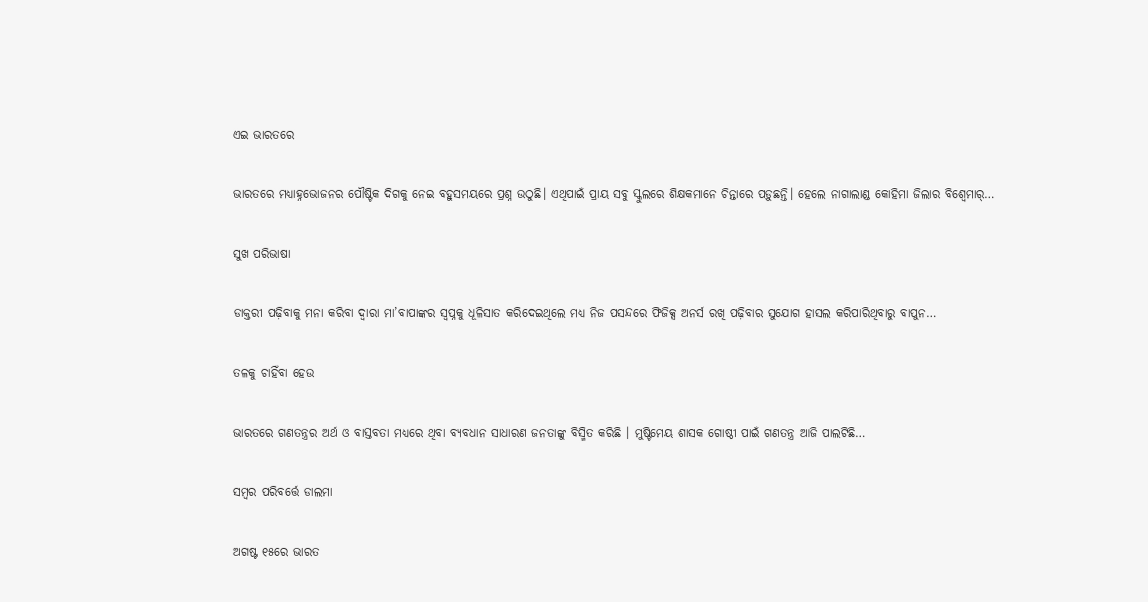ଏଇ ଭାରତରେ

ଭାରତରେ ମଧ୍ୟାହ୍ନଭୋଜନର ପୌଷ୍ଟିକ ଦିଗକୁ ନେଇ ବହୁସମୟରେ ପ୍ରଶ୍ନ ଉଠୁଛି। ଏଥିପାଇଁ ପ୍ରାୟ ସବୁ ସ୍କୁଲରେ ଶିକ୍ଷକମାନେ ଚିନ୍ତାରେ ପଡ଼ୁଛନ୍ତି। ହେଲେ ନାଗାଲାଣ୍ଡ କୋହିମା ଜିଲାର ବିଶ୍ୱେମାର୍‌…

ସୁଖ ପରିଭାଷା

ଡାକ୍ତରୀ ପଢ଼ିବାକୁ ମନା କରିବା ଦ୍ବାରା ମା’ବାପାଙ୍କର ସ୍ବପ୍ନକୁ ଧୂଳିସାତ କରିଦେଇଥିଲେ ମଧ୍ୟ ନିଜ ପସନ୍ଦରେ ଫିଜିକ୍ସ ଅନର୍ସ ରଖି ପଢ଼ିବାର ସୁଯୋଗ ହାସଲ କରିପାରିଥିବାରୁ ବାପୁନ…

ତଳକୁ ଚାହିଁବା ହେଉ

ଭାରତରେ ଗଣତନ୍ତ୍ରର ଅର୍ଥ ଓ ବାସ୍ତବତା ମଧ୍ୟରେ ଥିବା ବ୍ୟବଧାନ ସାଧାରଣ ଜନତାଙ୍କୁ ବିସ୍ମିତ କରିଛି । ମୁଷ୍ଟିମେୟ ଶାସକ ଗୋଷ୍ଠୀ ପାଇଁ ଗଣତନ୍ତ୍ର ଆଜି ପାଲଟିଛି…

ସମ୍ବର ପରିବର୍ତ୍ତେ ଡାଲମା

ଅଗଷ୍ଟ ୧୫ରେ ଭାରତ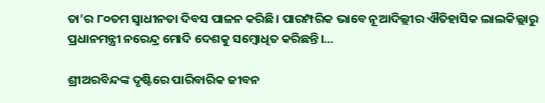ତା’ର ୮୦ତମ ସ୍ବାଧୀନତା ଦିବସ ପାଳନ କରିଛି। ପାରମ୍ପରିକ ଭାବେ ନୂଆଦିଲ୍ଲୀର ଐତିହାସିକ ଲାଲକିଲ୍ଲାରୁ ପ୍ରଧାନମନ୍ତ୍ରୀ ନରେନ୍ଦ୍ର ମୋଦି ଦେଶକୁ ସମ୍ବୋଧିତ କରିଛନ୍ତି।…

ଶ୍ରୀଅରବିନ୍ଦଙ୍କ ଦୃଷ୍ଟିରେ ପାରିବାରିକ ଜୀବନ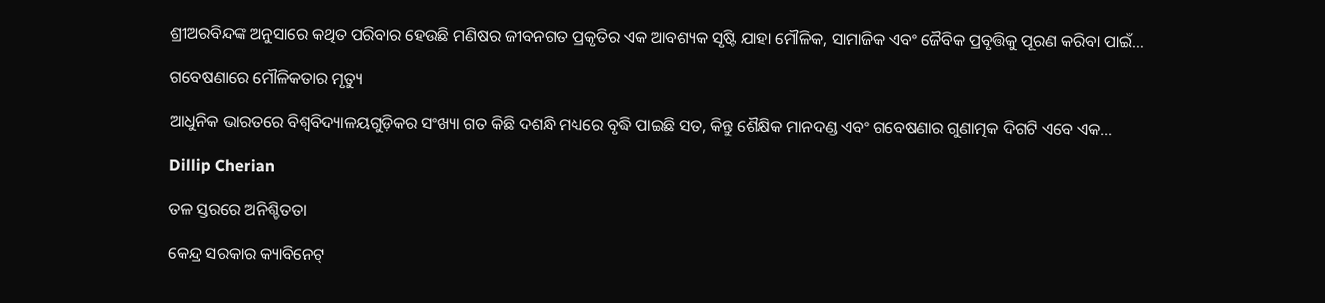ଶ୍ରୀଅରବିନ୍ଦଙ୍କ ଅନୁସାରେ କଥିତ ପରିବାର ହେଉଛି ମଣିଷର ଜୀବନଗତ ପ୍ରକୃତିର ଏକ ଆବଶ୍ୟକ ସୃଷ୍ଟି ଯାହା ମୌଳିକ, ସାମାଜିକ ଏବଂ ଜୈବିକ ପ୍ରବୃତ୍ତିକୁ ପୂରଣ କରିବା ପାଇଁ…

ଗବେଷଣାରେ ମୌଳିକତାର ମୃତ୍ୟୁ

ଆଧୁନିକ ଭାରତରେ ବିଶ୍ୱବିଦ୍ୟାଳୟଗୁଡ଼ିକର ସଂଖ୍ୟା ଗତ କିଛି ଦଶନ୍ଧି ମଧ୍ୟରେ ବୃଦ୍ଧି ପାଇଛି ସତ, କିନ୍ତୁ ଶୈକ୍ଷିକ ମାନଦଣ୍ଡ ଏବଂ ଗବେଷଣାର ଗୁଣାତ୍ମକ ଦିଗଟି ଏବେ ଏକ…

Dillip Cherian

ତଳ ସ୍ତରରେ ଅନିଶ୍ଚିତତା

କେନ୍ଦ୍ର ସରକାର କ୍ୟାବିନେଟ୍‌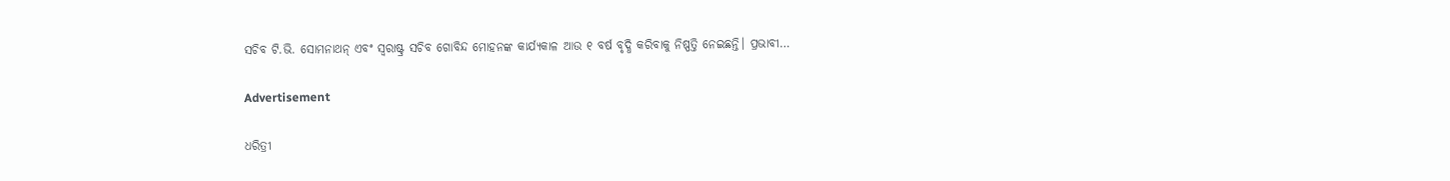ସଚିବ ଟି.ଭି. ସୋମନାଥନ୍‌ ଏବଂ ସ୍ବରାଷ୍ଟ୍ର ସଚିବ ଗୋବିନ୍ଦ ମୋହନଙ୍କ କାର୍ଯ୍ୟକାଳ ଆଉ ୧ ବର୍ଷ ବୃଦ୍ଧି କରିବାକୁ ନିଷ୍ପତ୍ତି ନେଇଛନ୍ତି। ପ୍ରଭାବୀ…

Advertisement

ଧରିତ୍ରୀ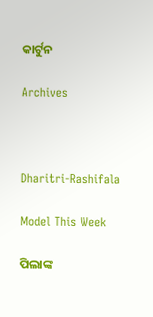କାର୍ଟୁନ

Archives



Dharitri-Rashifala

Model This Week

ପିଲାଙ୍କ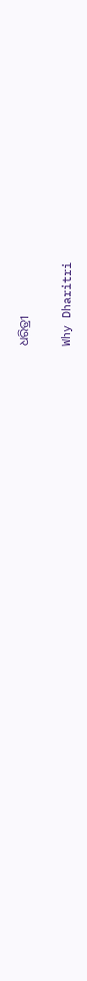ଧରିତ୍ରୀ

Why Dharitri